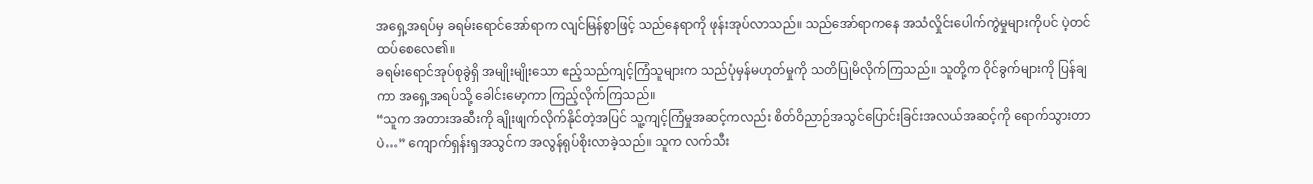အရှေ့အရပ်မှ ခရမ်းရောင်အော်ရာက လျင်မြန်စွာဖြင့် သည်နေရာကို ဖုန်းအုပ်လာသည်။ သည်အော်ရာကနေ အသံလှိုင်းပေါက်ကွဲမှုများကိုပင် ပဲ့တင်ထပ်စေလေ၏။
ခရမ်းရောင်အုပ်စုခွဲရှိ အမျိုးမျိုးသော ဧည့်သည်ကျင့်ကြံသူများက သည်ပုံမှန်မဟုတ်မှုကို သတိပြုမိလိုက်ကြသည်။ သူတို့က ဝိုင်ခွက်များကို ပြန်ချကာ အရှေ့အရပ်သို့ ခေါင်းမော့ကာ ကြည့်လိုက်ကြသည်။
“သူက အတားအဆီးကို ချိုးဖျက်လိုက်နိုင်တဲ့အပြင် သူ့ကျင့်ကြံမှုအဆင့်ကလည်း စိတ်ဝိညာဉ်အသွင်ပြောင်းခြင်းအလယ်အဆင့်ကို ရောက်သွားတာပဲ…” ကျောက်ရှန်းရှအသွင်က အလွန်ရုပ်စိုးလာခဲ့သည်။ သူက လက်သီး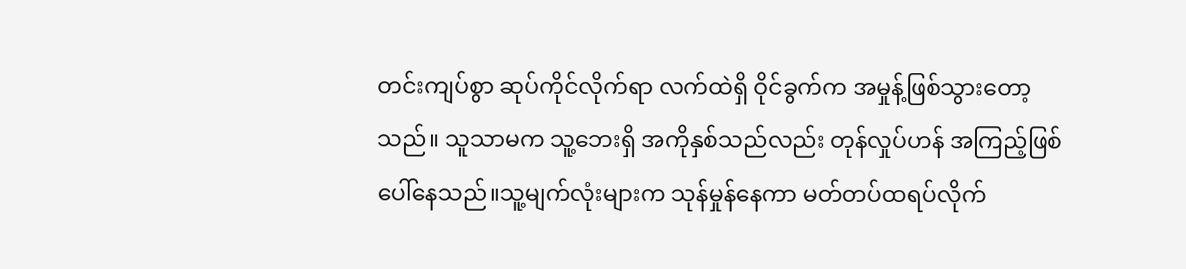တင်းကျပ်စွာ ဆုပ်ကိုင်လိုက်ရာ လက်ထဲရှိ ဝိုင်ခွက်က အမှုန့်ဖြစ်သွားတော့သည်။ သူသာမက သူ့ဘေးရှိ အကိုနှစ်သည်လည်း တုန်လှုပ်ဟန် အကြည့်ဖြစ်ပေါ်နေသည်။သူ့မျက်လုံးများက သုန်မှုန်နေကာ မတ်တပ်ထရပ်လိုက်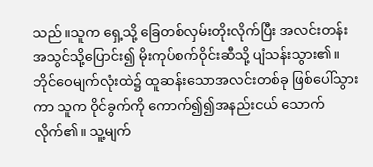သည်။သူက ရှေ့သို့ ခြေတစ်လှမ်းတိုးလိုက်ပြီး အလင်းတန်းအသွင်သို့ပြောင်း၍ မိုးကုပ်စက်ဝိုင်းဆီသို့ ပျံသန်းသွား၏။ ဘိုင်ဝေမျက်လုံးထဲ၌ ထူဆန်းသောအလင်းတစ်ခု ဖြစ်ပေါ်သွားကာ သူက ဝိုင်ခွက်ကို ကောက်၍၍အနည်းငယ် သောက်လိုက်၏။ သူ့မျက်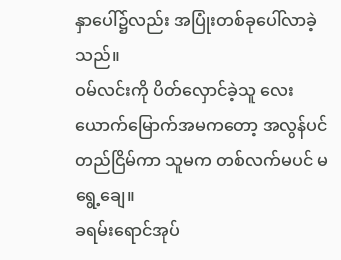နှာပေါ်၌လည်း အပြုံးတစ်ခုပေါ်လာခဲ့သည်။
ဝမ်လင်းကို ပိတ်လှောင်ခဲ့သူ လေးယောက်မြောက်အမကတော့ အလွန်ပင်တည်ငြိမ်ကာ သူမက တစ်လက်မပင် မရွေ့ချေ။
ခရမ်းရောင်အုပ်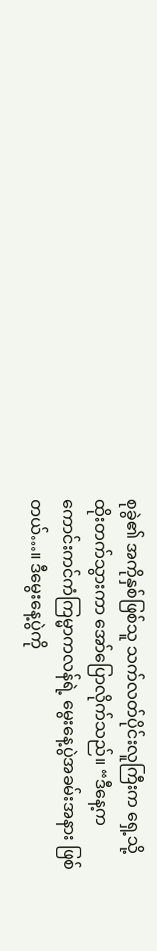စုခွဲ၏ အကိုနှစ်ဖြစ်သူ သက်လတ်ပိုင်းလူကြီးက ရှေ့သို့ ထိုးတက်သွားကာ အော်ပြောလိုက်သည်။ “ဒီနေ့က ကောင်းကင်ကံကြမ္မာကလန်ရဲ့ မွေးနေ့ပွဲအခမ်းအနား ဖြစ်တယ်…။ ဒီမွေးနေ့ပွဲကို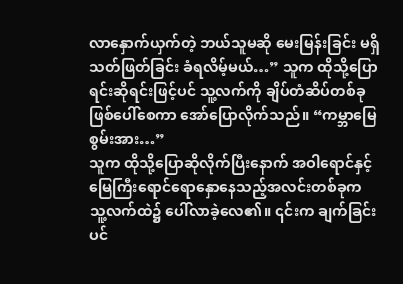လာနှောက်ယှက်တဲ့ ဘယ်သူမဆို မေးမြန်းခြင်း မရှိ သတ်ဖြတ်ခြင်း ခံရလိမ့်မယ်…” သူက ထိုသို့ပြောရင်းဆိုရင်းဖြင့်ပင် သူ့လက်ကို ချိပ်တံဆိပ်တစ်ခု ဖြစ်ပေါ်စေကာ အော်ပြောလိုက်သည်။ “ကမ္ဘာမြေစွမ်းအား…”
သူက ထိုသို့ပြောဆိုလိုက်ပြီးနောက် အဝါရောင်နှင့်မြေကြီးရောင်ရောနှောနေသည့်အလင်းတစ်ခုက သူ့လက်ထဲ၌ ပေါ်လာခဲ့လေ၏။ ၎င်းက ချက်ခြင်းပင်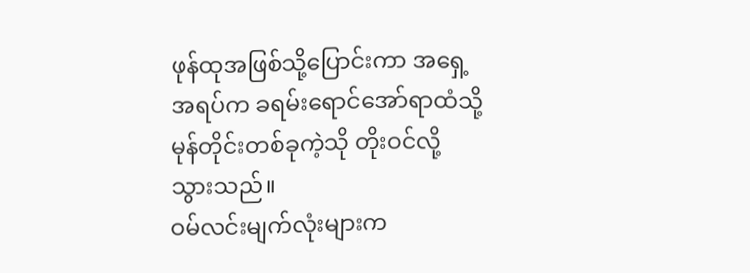ဖုန်ထုအဖြစ်သို့ပြောင်းကာ အရှေ့အရပ်က ခရမ်းရောင်အော်ရာထံသို့ မုန်တိုင်းတစ်ခုကဲ့သို တိုးဝင်လို့သွားသည်။
ဝမ်လင်းမျက်လုံးများက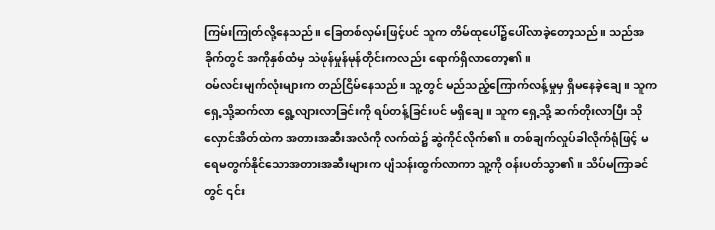ကြမ်းကြုတ်လို့နေသည်။ ခြေတစ်လှမ်းဖြင့်ပင် သူက တိမ်ထုပေါ်၌ပေါ်လာခဲ့တော့သည်။ သည်အခိုက်တွင် အကိုနှစ်ထံမှ သဲဖုန်မှုန်မုန်တိုင်းကလည်း ရောက်ရှိလာတော့၏။
ဝမ်လင်းမျက်လုံးများက တည်ငြိမ်နေသည်။ သူ့တွင် မည်သည့်ကြောက်လန့်မှုမှ ရှိမနေခဲ့ချေ။ သူက ရှေ့သို့ဆက်လာ ရွေ့လျားလာခြင်းကို ရပ်တန့်ခြင်းပင် မရှိချေ။ သူက ရှေ့သို့ ဆက်တိုးလာပြီး သိုလှောင်အိတ်ထဲက အတားအဆီးအလံကို လက်ထဲ၌ ဆွဲကိုင်လိုက်၏။ တစ်ချက်လှုပ်ခါလိုက်ရုံဖြင့် မရေမတွက်နိုင်သောအတားအဆီးများက ပျံသန်းထွက်လာကာ သူ့ကို ဝန်းပတ်သွာ၏။ သိပ်မကြာခင်တွင် ၎င်း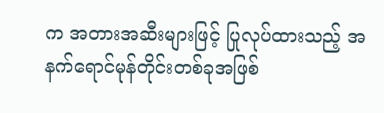က အတားအဆီးများဖြင့် ပြုလုပ်ထားသည့် အနက်ရောင်မုန်တိုင်းတစ်ခုအဖြစ်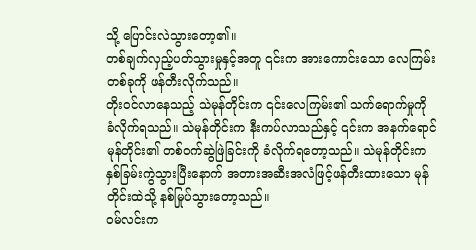သို့ ပြောင်းလဲသွားတော့၏။
တစ်ချက်လှည့်ပတ်သွားမှုနှင့်အတူ ၎င်းက အားကောင်းသော လေကြမ်းတစ်ခုကို ဖန်တီးလိုက်သည်။
တိုးဝင်လာနေသည့် သဲမုန်တိုင်းက ၎င်းလေကြမ်း၏ သက်ရောက်မှုကို ခံလိုက်ရသည်။ သဲမုန်တိုင်းက နီးကပ်လာသည်နှင့် ၎င်းက အနက်ရောင်မုန်တိုင်း၏ တစ်ဝက်ဆွဲဖြဲခြင်းကို ခံလိုက်ရတော့သည်။ သဲမုန်တိုင်းက နှစ်ခြမ်းကွဲသွားပြီးနောက် အတားအဆီးအလံဖြင့်ဖန်တီးထားသော မုန်တိုင်းထဲသို့ နစ်မြုပ်သွားတော့သည်။
ဝမ်လင်းက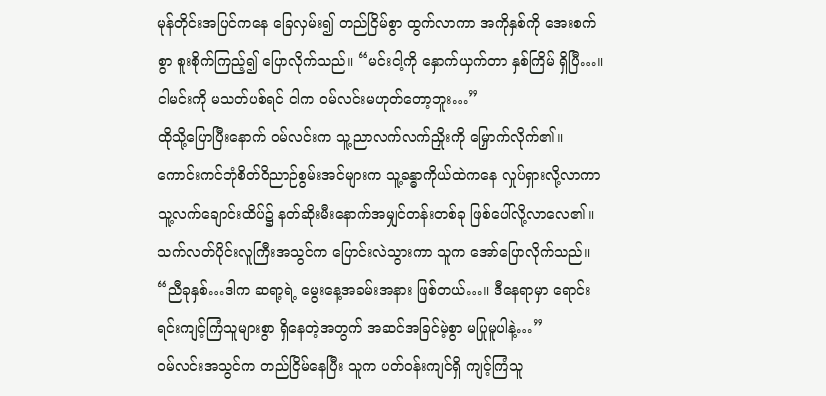မုန်တိုင်းအပြင်ကနေ ခြေလှမ်း၍ တည်ငြိမ်စွာ ထွက်လာကာ အကိုနှစ်ကို အေးစက်စွာ စူးစိုက်ကြည့်၍ ပြောလိုက်သည်။ “မင်းငါ့ကို နှောက်ယှက်တာ နှစ်ကြိမ် ရှိပြီ…။ ငါမင်းကို မသတ်ပစ်ရင် ငါက ဝမ်လင်းမဟုတ်တော့ဘူး…”
ထိုသို့ပြောပြီးနောက် ဝမ်လင်းက သူ့ညာလက်လက်ညှိုးကို မြှောက်လိုက်၏။ ကောင်းကင်ဘုံစိတ်ဝိညာဉ်စွမ်းအင်များက သူ့ခန္ဓာကိုယ်ထဲကနေ လှုပ်ရှားလို့လာကာ သူ့လက်ချောင်းထိပ်၌ နတ်ဆိုးမီးနောက်အမျှင်တန်းတစ်ခု ဖြစ်ပေါ်လို့လာလေ၏။
သက်လတ်ပိုင်းလူကြီးအသွင်က ပြောင်းလဲသွားကာ သူက အော်ပြောလိုက်သည်။ “ညီခုနှစ်…ဒါက ဆရာ့ရဲ့ မွေးနေ့အခမ်းအနား ဖြစ်တယ်…။ ဒီနေရာမှာ ရောင်းရင်းကျင့်ကြံသူများစွာ ရှိနေတဲ့အတွက် အဆင်အခြင်မဲ့စွာ မပြုမူပါနဲ့…”
ဝမ်လင်းအသွင်က တည်ငြိမ်နေပြီး သူက ပတ်ဝန်းကျင်ရှိ ကျင့်ကြံသူ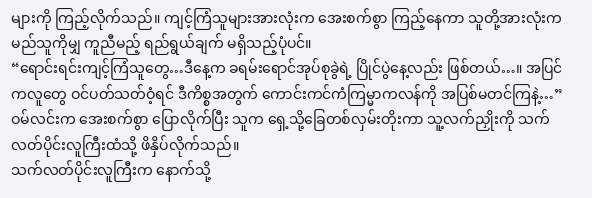များကို ကြည့်လိုက်သည်။ ကျင့်ကြံသူများအားလုံးက အေးစက်စွာ ကြည့်နေကာ သူတို့အားလုံးက မည်သူကိုမျှ ကူညီမည့် ရည်ရွယ်ချက် မရှိသည့်ပုံပင်။
“ရောင်းရင်းကျင့်ကြံသူတွေ…ဒီနေ့က ခရမ်းရောင်အုပ်စုခွဲရဲ့ ပြိုင်ပွဲနေ့လည်း ဖြစ်တယ်…။ အပြင်ကလူတွေ ဝင်ပတ်သတ်ဝံ့ရင် ဒီကိစ္စအတွက် ကောင်းကင်ကံကြမ္မာကလန်ကို အပြစ်မတင်ကြနဲ့…” ဝမ်လင်းက အေးစက်စွာ ပြောလိုက်ပြီး သူက ရှေ့သို့ခြေတစ်လှမ်းတိုးကာ သူ့လက်ညှိုးကို သက်လတ်ပိုင်းလူကြီးထံသို့ ဖိနှိပ်လိုက်သည်။
သက်လတ်ပိုင်းလူကြီးက နောက်သို့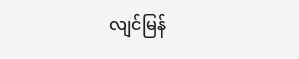လျင်မြန်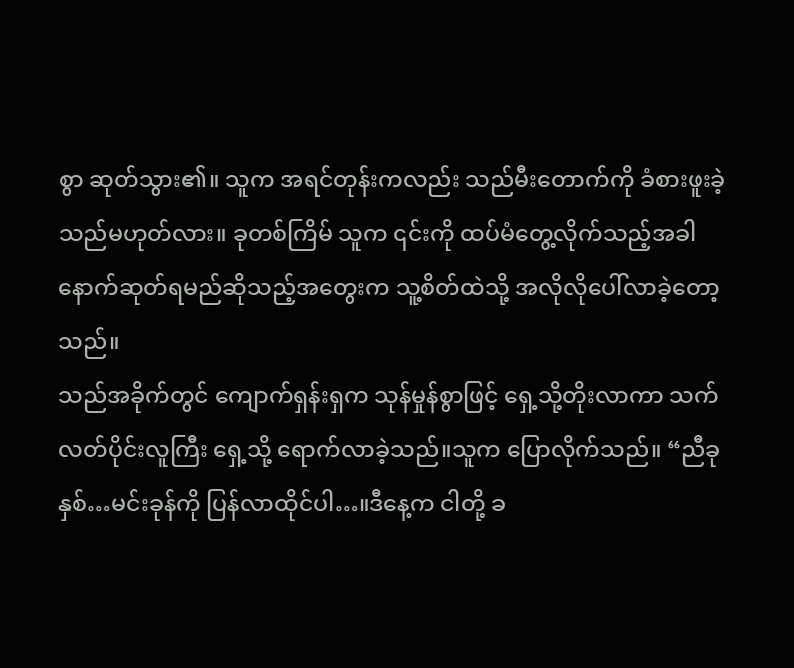စွာ ဆုတ်သွား၏။ သူက အရင်တုန်းကလည်း သည်မီးတောက်ကို ခံစားဖူးခဲ့သည်မဟုတ်လား။ ခုတစ်ကြိမ် သူက ၎င်းကို ထပ်မံတွေ့လိုက်သည့်အခါ နောက်ဆုတ်ရမည်ဆိုသည့်အတွေးက သူ့စိတ်ထဲသို့ အလိုလိုပေါ်လာခဲ့တော့သည်။
သည်အခိုက်တွင် ကျောက်ရှန်းရှက သုန်မှုန်စွာဖြင့် ရှေ့သို့တိုးလာကာ သက်လတ်ပိုင်းလူကြီး ရှေ့သို့ ရောက်လာခဲ့သည်။သူက ပြောလိုက်သည်။ “ညီခုနှစ်…မင်းခုန်ကို ပြန်လာထိုင်ပါ…။ဒီနေ့က ငါတို့ ခ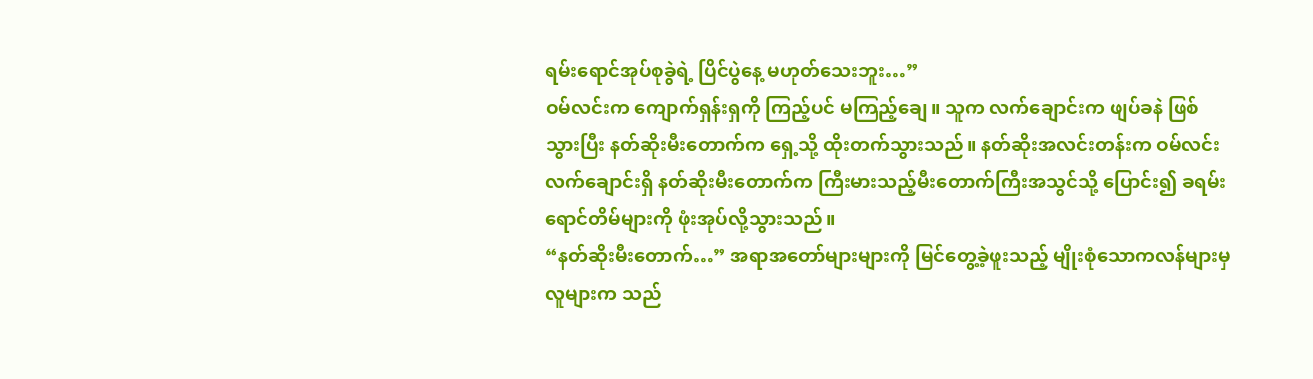ရမ်းရောင်အုပ်စုခွဲရဲ့ ပြိင်ပွဲနေ့ မဟုတ်သေးဘူး…”
ဝမ်လင်းက ကျောက်ရှန်းရှကို ကြည့်ပင် မကြည့်ချေ။ သူက လက်ချောင်းက ဖျပ်ခနဲ ဖြစ်သွားပြီး နတ်ဆိုးမီးတောက်က ရှေ့သို့ ထိုးတက်သွားသည်။ နတ်ဆိုးအလင်းတန်းက ဝမ်လင်းလက်ချောင်းရှိ နတ်ဆိုးမီးတောက်က ကြီးမားသည့်မီးတောက်ကြီးအသွင်သို့ ပြောင်း၍ ခရမ်းရောင်တိမ်များကို ဖုံးအုပ်လို့သွားသည်။
“နတ်ဆိုးမီးတောက်…” အရာအတော်များများကို မြင်တွေ့ခဲ့ဖူးသည့် မျိုးစုံသောကလန်များမှ လူများက သည်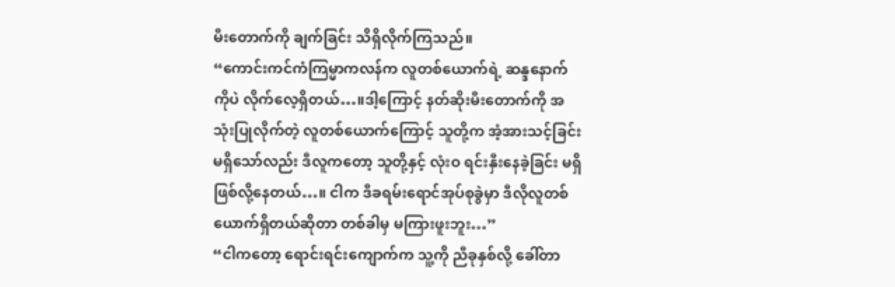မီးတောက်ကို ချက်ခြင်း သိရှိလိုက်ကြသည်။
“ကောင်းကင်ကံကြမ္မာကလန်က လူတစ်ယောက်ရဲ့ ဆန္ဒနောက်ကိုပဲ လိုက်လေ့ရှိတယ်…။ဒါ့ကြောင့် နတ်ဆိုးမီးတောက်ကို အသုံးပြုလိုက်တဲ့ လူတစ်ယောက်ကြောင့် သူတို့က အံ့အားသင့်ခြင်း မရှိသော်လည်း ဒီလူကတော့ သူတို့နှင့် လုံးဝ ရင်းနှီးနေခဲ့ခြင်း မရှိဖြစ်လို့နေတယ်…။ ငါက ဒီခရမ်းရောင်အုပ်စုခွဲမှာ ဒီလိုလူတစ်ယောက်ရှိတယ်ဆိုတာ တစ်ခါမှ မကြားဖူးဘူး…”
“ငါကတော့ ရောင်းရင်းကျောက်က သူ့ကို ညီခုနှစ်လို့ ခေါ်တာ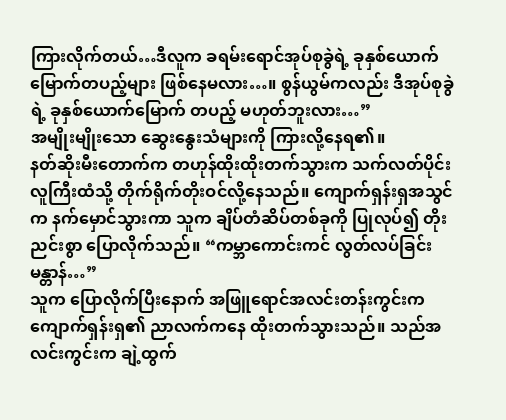ကြားလိုက်တယ်…ဒီလူက ခရမ်းရောင်အုပ်စုခွဲရဲ့ ခုနှစ်ယောက်မြောက်တပည့်များ ဖြစ်နေမလား…။ စွန်ယွမ်ကလည်း ဒီအုပ်စုခွဲရဲ့ ခုနှစ်ယောက်မြောက် တပည့် မဟုတ်ဘူးလား…”
အမျိုးမျိုးသော ဆွေးနွေးသံများကို ကြားလို့နေရ၏။
နတ်ဆိုးမီးတောက်က တဟုန်ထိုးထိုးတက်သွားက သက်လတ်ပိုင်းလူကြီးထံသို့ တိုက်ရိုက်တိုးဝင်လို့နေသည်။ ကျောက်ရှန်းရှအသွင်က နက်မှောင်သွားကာ သူက ချိပ်တံဆိပ်တစ်ခုကို ပြုလုပ်၍ တိုးညင်းစွာ ပြောလိုက်သည်။ “ကမ္ဘာကောင်းကင် လွတ်လပ်ခြင်း မန္တာန်…”
သူက ပြောလိုက်ပြီးနောက် အဖြူရောင်အလင်းတန်းကွင်းက ကျောက်ရှန်းရှ၏ ညာလက်ကနေ ထိုးတက်သွားသည်။ သည်အလင်းကွင်းက ချဲ့ထွက်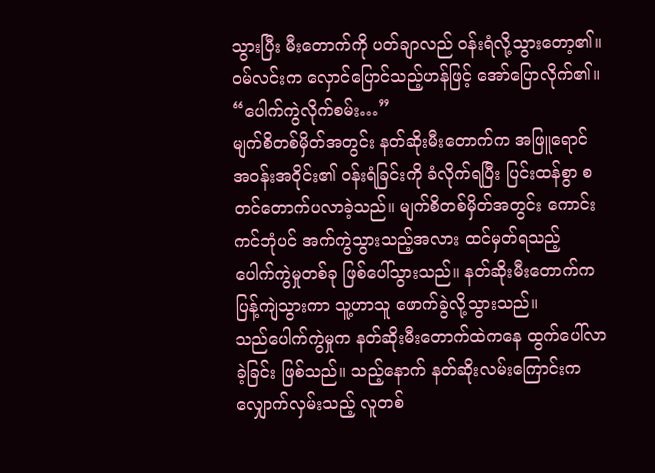သွားပြီး မီးတောက်ကို ပတ်ချာလည် ဝန်းရံလို့သွားတော့၏။
ဝမ်လင်းက လှောင်ပြောင်သည့်ဟန်ဖြင့် အော်ပြောလိုက်၏။ “ပေါက်ကွဲလိုက်စမ်း…”
မျက်စိတစ်မှိတ်အတွင်း နတ်ဆိုးမီးတောက်က အဖြူရောင်အဝန်းအဝိုင်း၏ ဝန်းရံခြင်းကို ခံလိုက်ရပြီး ပြင်းထန်စွာ စတင်တောက်ပလာခဲ့သည်။ မျက်စိတစ်မှိတ်အတွင်း ကောင်းကင်ဘုံပင် အက်ကွဲသွားသည့်အလား ထင်မှတ်ရသည့် ပေါက်ကွဲမှုတစ်ခု ဖြစ်ပေါ်သွားသည်။ နတ်ဆိုးမီးတောက်က ပြန့်ကျဲသွားကာ သူ့ဟာသူ ဖောက်ခွဲလို့သွားသည်။
သည်ပေါက်ကွဲမှုက နတ်ဆိုးမီးတောက်ထဲကနေ ထွက်ပေါ်လာခဲ့ခြင်း ဖြစ်သည်။ သည့်နောက် နတ်ဆိုးလမ်းကြောင်းကလျှောက်လှမ်းသည့် လူတစ်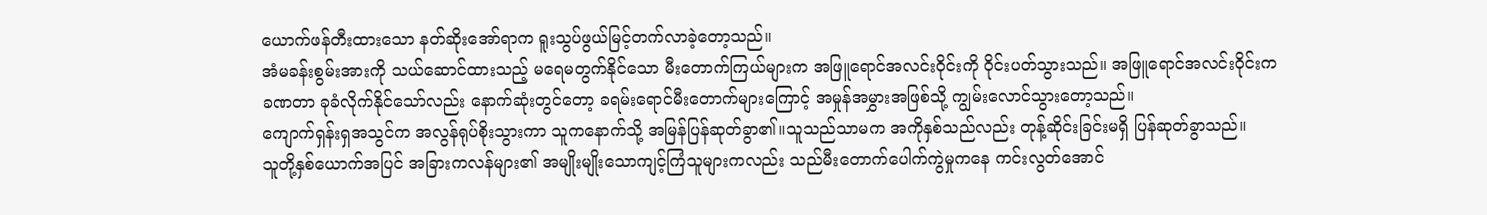ယောက်ဖန်တီးထားသော နတ်ဆိုးအော်ရာက ရူးသွပ်ဖွယ်မြင့်တက်လာခဲ့တော့သည်။
အံမခန်းစွမ်းအားကို သယ်ဆောင်ထားသည့် မရေမတွက်နိုင်သော မီးတောက်ကြယ်များက အဖြူရောင်အလင်းဝိုင်းကို ဝိုင်းပတ်သွားသည်။ အဖြူရောင်အလင်းဝိုင်းက ခဏတာ ခုခံလိုက်နိုင်သော်လည်း နောက်ဆုံးတွင်တော့ ခရမ်းရောင်မီးတောက်များကြောင့် အမှုန်အမွှားအဖြစ်သို့ ကျွမ်းလောင်သွားတော့သည်။
ကျောက်ရှန်းရှအသွင်က အလွန်ရုပ်စိုးသွားကာ သူကနောက်သို့ အမြန်ပြန်ဆုတ်ခွာ၏။သူသည်သာမက အကိုနှစ်သည်လည်း တုန့်ဆိုင်းခြင်းမရှိ ပြန်ဆုတ်ခွာသည်။
သူတို့နှစ်ယောက်အပြင် အခြားကလန်များ၏ အမျိုးမျိုးသောကျင့်ကြံသူများကလည်း သည်မီးတောက်ပေါက်ကွဲမှုကနေ ကင်းလွတ်အောင်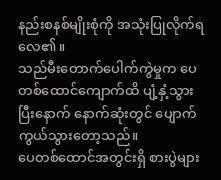နည်းစနစ်မျိုးစုံကို အသုံးပြုလိုက်ရလေ၏။
သည်မီးတောက်ပေါက်ကွဲမှုက ပေတစ်ထောင်ကျောက်ထိ ပျံ့နှံ့သွားပြီးနောက် နောက်ဆုံးတွင် ပျောက်ကွယ်သွားတော့သည်။
ပေတစ်ထောင်အတွင်းရှိ စားပွဲများ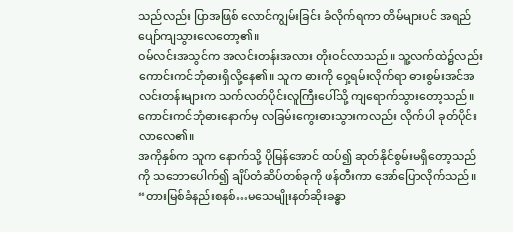သည်လည်း ပြာအဖြစ် လောင်ကျွမ်းခြင်း ခံလိုက်ရကာ တိမ်များပင် အရည်ပျော်ကျသွားလေတော့၏။
ဝမ်လင်းအသွင်က အလင်းတန်းအလား တိုးဝင်လာသည်။ သူ့လက်ထဲ၌လည်း ကောင်းကင်ဘုံဓားရှိလို့နေ၏။ သူက ဓားကို ဝှေ့ရမ်းလိုက်ရာ ဓားစွမ်းအင်အလင်းတန်းများက သက်လတ်ပိုင်းလူကြီးပေါ်သို့ ကျရောက်သွားတော့သည်။
ကောင်းကင်ဘုံဓားနောက်မှ လခြမ်းကွေးဓားသွားကလည်း လိုက်ပါ ခုတ်ပိုင်းလာလေ၏။
အကိုနှစ်က သူက နောက်သို့ ပိုမြန်အောင် ထပ်၍ ဆုတ်နိုင်စွမ်းမရှိတော့သည်ကို သဘောပေါက်၍ ချိပ်တံဆိပ်တစ်ခုကို ဖန်တီးကာ အော်ပြောလိုက်သည်။ “တားမြစ်ခံနည်းစနစ်…မသေမျိုးနတ်ဆိုးခန္ဓာ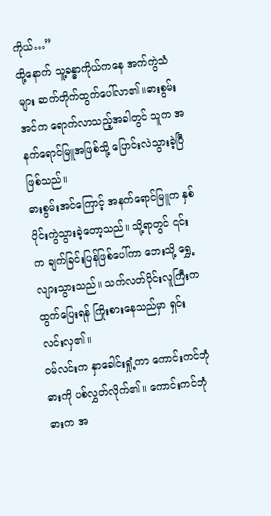ကိုယ်…”
ထို့နောက် သူ့ခန္ဓာကိုယ်ကနေ အက်ကွဲသံများ ဆက်တိုက်ထွက်ပေါ်လာ၏။ဓားစွမ်းအင်က ရောက်လာသည့်အခါတွင် သူက အနက်ရောင်မြူအဖြစ်သို့ ပြောင်းလဲသွားခဲ့ပြီ ဖြစ်သည်။
ဓားစွမ်းအင်ကြောင့် အနက်ရောင်မြူက နှစ်ပိုင်းကွဲသွားခဲ့တော့သည်။ သို့ရာတွင် ၎င်းက ချက်ခြင်းပြန်ဖြစ်ပေါ်ကာ ဘေးသို့ ရွှေ့လျားသွားသည်။ သက်လတ်ပိုင်းလူကြီးက ထွက်ပြေးရန် ကြိုးစားနေသည်မှာ ရှင်းလင်းလှ၏။
ဝမ်လင်းက နှာခေါင်းရှုံ့ကာ ကောင်းကင်ဘုံဓားကို ပစ်လွှတ်လိုက်၏။ ကောင်းကင်ဘုံဓားက အ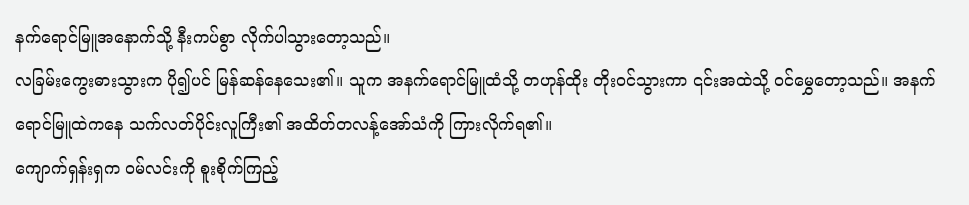နက်ရောင်မြူအနောက်သို့ နီးကပ်စွာ လိုက်ပါသွားတော့သည်။
လခြမ်းကွေးဓားသွားက ပို၍ပင် မြန်ဆန်နေသေး၏။ သူက အနက်ရောင်မြူထံသို့ တဟုန်ထိုး တိုးဝင်သွားကာ ၎င်းအထဲသို့ ဝင်မွှေတော့သည်။ အနက်ရောင်မြူထဲကနေ သက်လတ်ပိုင်းလူကြီး၏ အထိတ်တလန့်အော်သံကို ကြားလိုက်ရ၏။
ကျောက်ရှန်းရှက ဝမ်လင်းကို စူးစိုက်ကြည့်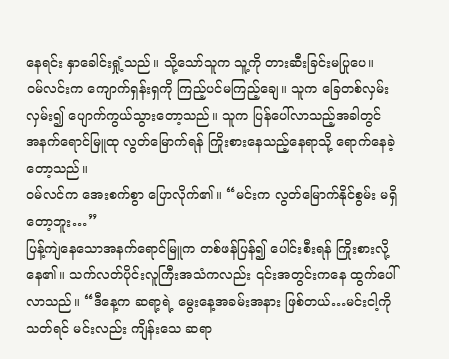နေရင်း နှာခေါင်းရှုံ့သည်။ သို့သော်သူက သူ့ကို တားဆီးခြင်းမပြုပေ။
ဝမ်လင်းက ကျောက်ရှန်းရှကို ကြည့်ပင်မကြည့်ချေ။ သူက ခြေတစ်လှမ်းလှမ်း၍ ပျောက်ကွယ်သွားတော့သည်။ သူက ပြန်ပေါ်လာသည့်အခါတွင် အနက်ရောင်မြူထု လွတ်မြောက်ရန် ကြိုးစားနေသည့်နေရာသို့ ရောက်နေခဲ့တော့သည်။
ဝမ်လင်က အေးစက်စွာ ပြောလိုက်၏။ “မင်းက လွတ်မြောက်နိုင်စွမ်း မရှိတော့ဘူး…”
ပြန့်ကျဲနေသောအနက်ရောင်မြူက တစ်ဖန်ပြန်၍ ပေါင်းစီးရန် ကြိုးစားလို့နေ၏။ သက်လတ်ပိုင်းလူကြီးအသံကလည်း ၎င်းအတွင်းကနေ ထွက်ပေါ်လာသည်။ “ဒီနေ့က ဆရာ့ရဲ့ မွေးနေ့အခမ်းအနား ဖြစ်တယ်…မင်းငါ့ကို သတ်ရင် မင်းလည်း ကျိန်းသေ ဆရာ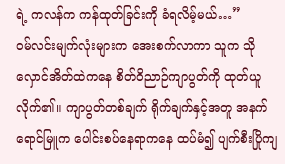ရဲ့ ကလန်က ကန်ထုတ်ခြင်းကို ခံရလိမ့်မယ်…”
ဝမ်လင်းမျက်လုံးများက အေးစက်လာကာ သူက သိုလှောင်အိတ်ထဲကနေ စိတ်ဝိညာဉ်ကျာပွတ်ကို ထုတ်ယူလိုက်၏။ ကျာပွတ်တစ်ချက် ရိုက်ချက်နှင့်အတူ အနက်ရောင်မြူက ပေါင်းစပ်နေရာကနေ ထပ်မံ၍ ပျက်စီးပြိုကျ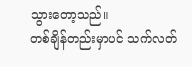သွားတော့သည်။
တစ်ချိန်တည်းမှာပင် သက်လတ်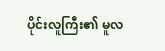ပိုင်းလူကြီး၏ မူလ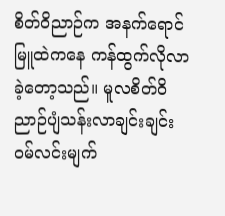စိတ်ဝိညာဉ်က အနက်ရောင်မြူထဲကနေ ကန်ထွက်လိုလာခဲ့တော့သည်။ မူလစိတ်ဝိညာဉ်ပျံသန်းလာချင်းချင်း ဝမ်လင်းမျက်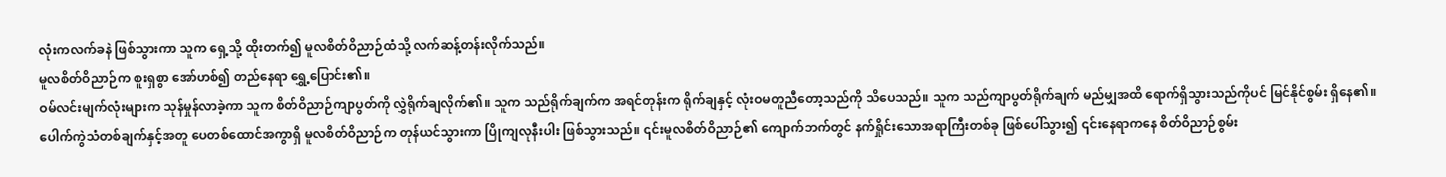လုံးကလက်ခနဲ ဖြစ်သွားကာ သူက ရှေ့သို့ ထိုးတက်၍ မူလစိတ်ဝိညာဉ်ထံသို့ လက်ဆန့်တန်းလိုက်သည်။
မူလစိတ်ဝိညာဉ်က စူးရှစွာ အော်ဟစ်၍ တည်နေရာ ရွှေ့ပြောင်း၏။
ဝမ်လင်းမျက်လုံးများက သုန်မှုန်လာခဲ့ကာ သူက စိတ်ဝိညာဉ်ကျာပွတ်ကို လွှဲရိုက်ချလိုက်၏။ သူက သည်ရိုက်ချက်က အရင်တုန်းက ရိုက်ချနှင့် လုံးဝမတူညီတော့သည်ကို သိပေသည်။ သူက သည်ကျာပွတ်ရိုက်ချက် မည်မျှအထိ ရောက်ရှိသွားသည်ကိုပင် မြင်နိုင်စွမ်း ရှိနေ၏။
ပေါက်ကွဲသံတစ်ချက်နှင့်အတူ ပေတစ်ထောင်အကွာရှိ မူလစိတ်ဝိညာဉ်က တုန်ယင်သွားကာ ပြိုကျလုနီးပါး ဖြစ်သွားသည်။ ၎င်းမူလစိတ်ဝိညာဉ်၏ ကျောက်ဘက်တွင် နက်ရှိုင်းသောအရာကြီးတစ်ခု ဖြစ်ပေါ်သွား၍ ၎င်းနေရာကနေ စိတ်ဝိညာဉ်စွမ်း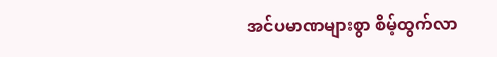အင်ပမာဏများစွာ စိမ့်ထွက်လာ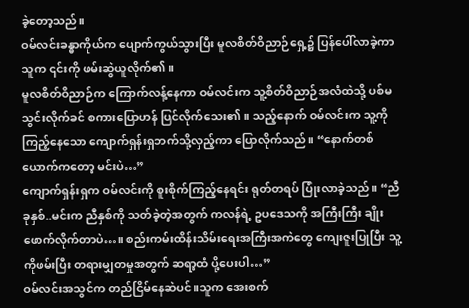ခဲ့တော့သည်။
ဝမ်လင်းခန္ဓာကိုယ်က ပျောက်ကွယ်သွားပြီး မူလစိတ်ဝိညာဉ်ရှေ့၌ ပြန်ပေါ်လာခဲ့ကာ သူက ၎င်းကို ဖမ်းဆွဲယူလိုက်၏။
မူလစိတ်ဝိညာဉ်က ကြောက်လန့်နေကာ ဝမ်လင်းက သူ့စိတ်ဝိညာဉ်အလံထဲသို့ ပစ်မသွင်းလိုက်ခင် စကားပြောဟန် ပြင်လိုက်သေး၏။ သည့်နောက် ဝမ်လင်းက သူ့ကို ကြည့်နေသော ကျောက်ရှန်းရှဘက်သို့လှည့်ကာ ပြောလိုက်သည်။ “နောက်တစ်ယောက်ကတော့ မင်းပဲ…”
ကျောက်ရှန်းရှက ဝမ်လင်းကို စူးစိုက်ကြည့်နေရင်း ရုတ်တရပ် ပြုံးလာခဲ့သည်။ “ညီခုနှစ်..မင်းက ညီနှစ်ကို သတ်ခဲ့တဲ့အတွက် ကလန်ရဲ့ ဥပဒေသကို အကြီးကြီး ချိုးဖောက်လိုက်တာပဲ…။ စည်းကမ်းထိန်းသိမ်းရေးအကြီးအကဲတွေ ကျေးဇူးပြုပြီး သူ့ကိုဖမ်းပြီး တရားမျှတမှုအတွက် ဆရာ့ထံ ပို့ပေးပါ…”
ဝမ်လင်းအသွင်က တည်ငြိမ်နေဆဲပင်။သူက အေးစက်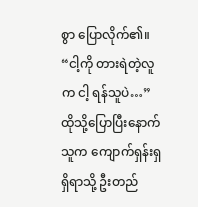စွာ ပြောလိုက်၏။ “ငါ့ကို တားရဲတဲ့လူက ငါ့ ရန်သူပဲ…” ထိုသို့ပြောပြီးနောက် သူက ကျောက်ရှန်းရှ ရှိရာသို့ ဦးတည်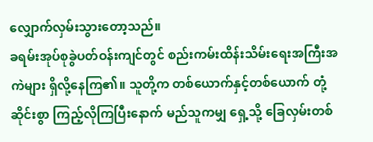လျှောက်လှမ်းသွားတော့သည်။
ခရမ်းအုပ်စုခွဲပတ်ဝန်းကျင်တွင် စည်းကမ်းထိန်းသိမ်းရေးအကြီးအကဲများ ရှိလို့နေကြ၏။ သူတို့က တစ်ယောက်နှင့်တစ်ယောက် တုံ့ဆိုင်းစွာ ကြည့်လိုကြပြီးနောက် မည်သူကမျှ ရှေ့သို့ ခြေလှမ်းတစ်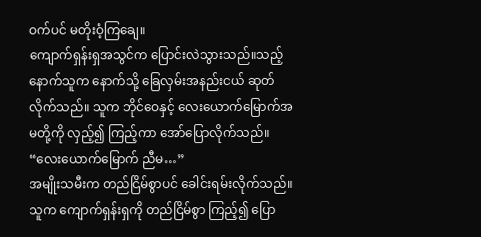ဝက်ပင် မတိုးဝံ့ကြချေ။
ကျောက်ရှန်းရှအသွင်က ပြောင်းလဲသွားသည်။သည့်နောက်သူက နောက်သို့ ခြေလှမ်းအနည်းငယ် ဆုတ်လိုက်သည်။ သူက ဘိုင်ဝေနှင့် လေးယောက်မြောက်အမတို့ကို လှည့်၍ ကြည့်ကာ အော်ပြောလိုက်သည်။ “လေးယောက်မြောက် ညီမ…”
အမျိုးသမီးက တည်ငြိမ်စွာပင် ခေါင်းရမ်းလိုက်သည်။ သူက ကျောက်ရှန်းရှကို တည်ငြိမ်စွာ ကြည့်၍ ပြော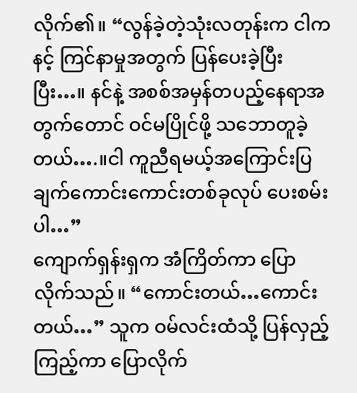လိုက်၏။ “လွန်ခဲ့တဲ့သုံးလတုန်းက ငါက နင့် ကြင်နာမှုအတွက် ပြန်ပေးခဲ့ပြီးပြီး…။ နင်နဲ့ အစစ်အမှန်တပည့်နေရာအတွက်တောင် ဝင်မပြိုင်ဖို့ သဘောတူခဲ့တယ်….။ငါ ကူညီရမယ့်အကြောင်းပြချက်ကောင်းကောင်းတစ်ခုလုပ် ပေးစမ်းပါ…”
ကျောက်ရှန်းရှက အံကြိတ်ကာ ပြောလိုက်သည်။ “ကောင်းတယ်…ကောင်းတယ်…” သူက ဝမ်လင်းထံသို့ ပြန်လှည့်ကြည့်ကာ ပြောလိုက်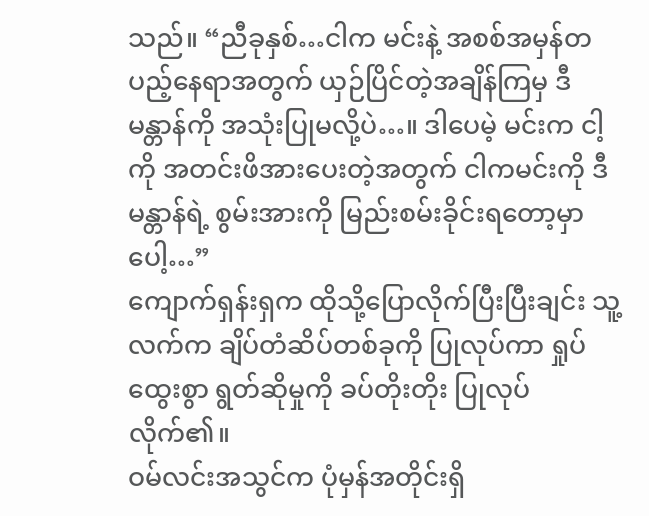သည်။ “ညီခုနှစ်…ငါက မင်းနဲ့ အစစ်အမှန်တပည့်နေရာအတွက် ယှဉ်ပြိင်တဲ့အချိန်ကြမှ ဒီမန္တာန်ကို အသုံးပြုမလို့ပဲ…။ ဒါပေမဲ့ မင်းက ငါ့ကို အတင်းဖိအားပေးတဲ့အတွက် ငါကမင်းကို ဒီမန္တာန်ရဲ့ စွမ်းအားကို မြည်းစမ်းခိုင်းရတော့မှာပေါ့…”
ကျောက်ရှန်းရှက ထိုသို့ပြောလိုက်ပြီးပြီးချင်း သူ့လက်က ချိပ်တံဆိပ်တစ်ခုကို ပြုလုပ်ကာ ရှုပ်ထွေးစွာ ရွတ်ဆိုမှုကို ခပ်တိုးတိုး ပြုလုပ်လိုက်၏။
ဝမ်လင်းအသွင်က ပုံမှန်အတိုင်းရှိ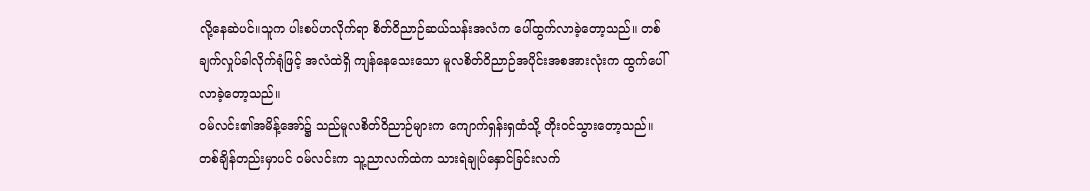လို့နေဆဲပင်။သူက ပါးစပ်ဟလိုက်ရာ စိတ်ဝိညာဉ်ဆယ်သန်းအလံက ပေါ်ထွက်လာခဲ့တော့သည်။ တစ်ချက်လှုပ်ခါလိုက်ရုံဖြင့် အလံထဲရှိ ကျန်နေသေးသော မူလစိတ်ဝိညာဉ်အပိုင်းအစအားလုံးက ထွက်ပေါ်လာခဲ့တော့သည်။
ဝမ်လင်း၏အမိန့်အော်၌ သည်မူလစိတ်ဝိညာဉ်များက ကျောက်ရှန်းရှထံသို့ တိုးဝင်သွားတော့သည်။
တစ်ချိန်တည်းမှာပင် ဝမ်လင်းက သူ့ညာလက်ထဲက သားရဲချုပ်နှောင်ခြင်းလက်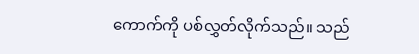ကောက်ကို ပစ်လွှတ်လိုက်သည်။ သည်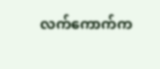လက်ကောက်က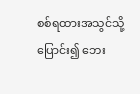စစ်ရထားအသွင်သို့ ပြောင်း၍ ဘေး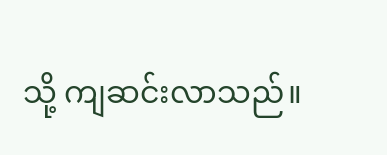သို့ ကျဆင်းလာသည်။